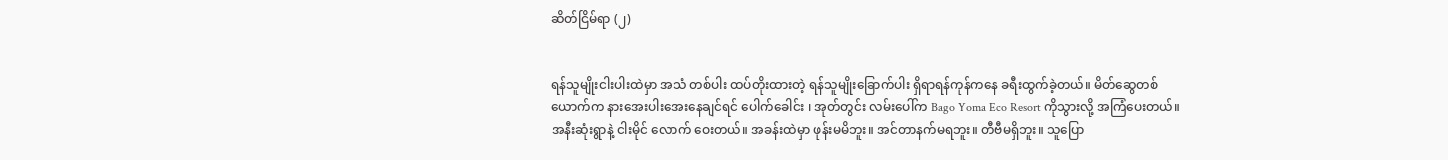ဆိတ်ငြိမ်ရာ (၂)


ရန်သူမျိုးငါးပါးထဲမှာ အသံ တစ်ပါး ထပ်တိုးထားတဲ့ ရန်သူမျိုးခြောက်ပါး ရှိရာရန်ကုန်ကနေ ခရီးထွက်ခဲ့တယ်။ မိတ်ဆွေတစ်ယောက်က နားအေးပါးအေးနေချင်ရင် ပေါက်ခေါင်း ၊ အုတ်တွင်း လမ်းပေါ်က Bago Yoma Eco Resort ကိုသွားလို့ အကြံပေးတယ်။ အနီးဆုံးရွာနဲ့ ငါးမိုင် လောက် ဝေးတယ်။ အခန်းထဲမှာ ဖုန်းမမိဘူး။ အင်တာနက်မရဘူး။ တီဗီမရှိဘူး။ သူပြော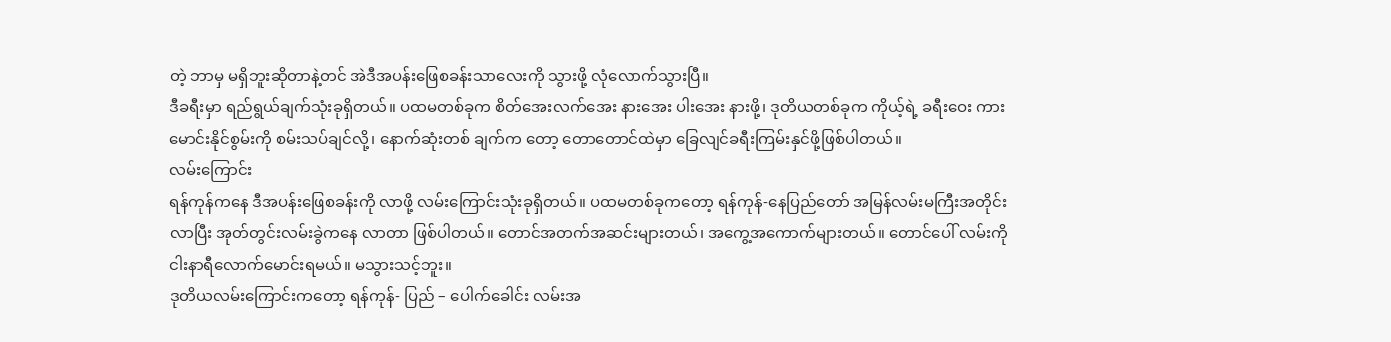တဲ့ ဘာမှ မရှိဘူးဆိုတာနဲ့တင် အဲဒီအပန်းဖြေစခန်းသာလေးကို သွားဖို့ လုံလောက်သွားပြီ။
ဒီခရီးမှာ ရည်ရွယ်ချက်သုံးခုရှိတယ်။ ပထမတစ်ခုက စိတ်အေးလက်အေး နားအေး ပါးအေး နားဖို့၊ ဒုတိယတစ်ခုက ကိုယ့်ရဲ့ ခရီးဝေး ကားမောင်းနိုင်စွမ်းကို စမ်းသပ်ချင်လို့၊ နောက်ဆုံးတစ် ချက်က တော့ တောတောင်ထဲမှာ ခြေလျင်ခရီးကြမ်းနှင်ဖို့ဖြစ်ပါတယ်။
လမ်းကြောင်း
ရန်ကုန်ကနေ ဒီအပန်းဖြေစခန်းကို လာဖို့ လမ်းကြောင်းသုံးခုရှိတယ်။ ပထမတစ်ခုကတော့ ရန်ကုန်-နေပြည်တော် အမြန်လမ်းမကြီးအတိုင်းလာပြီး အုတ်တွင်းလမ်းခွဲကနေ လာတာ ဖြစ်ပါတယ်။ တောင်အတက်အဆင်းများတယ်၊ အကွေ့အကောက်များတယ်။ တောင်ပေါ် လမ်းကို ငါးနာရီလောက်မောင်းရမယ်။ မသွားသင့်ဘူး။
ဒုတိယလမ်းကြောင်းကတော့ ရန်ကုန်- ပြည် – ပေါက်ခေါင်း လမ်းအ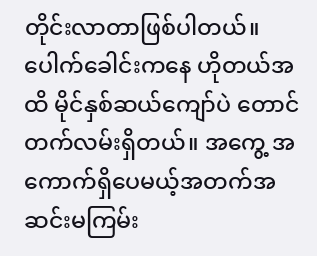တိုင်းလာတာဖြစ်ပါတယ်။ ပေါက်ခေါင်းကနေ ဟိုတယ်အထိ မိုင်နှစ်ဆယ်ကျော်ပဲ တောင်တက်လမ်းရှိတယ်။ အကွေ့ အကောက်ရှိပေမယ့်အတက်အဆင်းမကြမ်း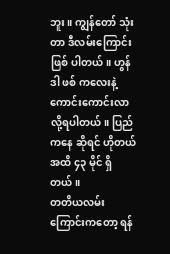ဘူး။ ကျွန်တော် သုံးတာ ဒီလမ်းကြောင်းဖြစ် ပါတယ်။ ဟွန်ဒါ ဖစ် ကလေးနဲ့ ကောင်းကောင်းလာလို့ရပါတယ်။ ပြည်ကနေ ဆိုရင် ဟိုတယ်အထိ ၄၃ မိုင် ရှိတယ်။
တတိယလမ်းကြောင်းကတော့ ရန်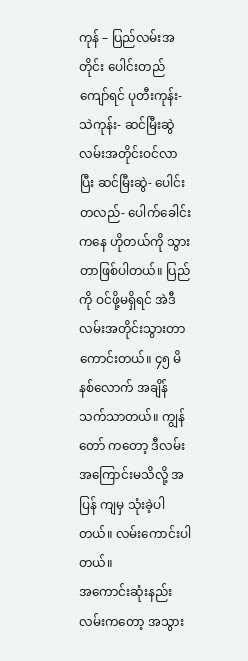ကုန် – ပြည်လမ်းအတိုင်း ပေါင်းတည်ကျော်ရင် ပုတီးကုန်း- သဲကုန်း- ဆင်မြီးဆွဲ လမ်းအတိုင်းဝင်လာပြီး ဆင်မြီးဆွဲ- ပေါင်းတလည်- ပေါက်ခေါင်း ကနေ ဟိုတယ်ကို သွားတာဖြစ်ပါတယ်။ ပြည်ကို ဝင်ဖို့မရှိရင် အဲဒီလမ်းအတိုင်းသွားတာကောင်းတယ်။ ၄၅ မိနစ်လောက် အချိန်သက်သာတယ်။ ကျွန်တော် ကတော့ ဒီလမ်းအကြောင်းမသိလို့ အပြန် ကျမှ သုံးခဲ့ပါတယ်။ လမ်းကောင်းပါတယ်။
အကောင်းဆုံးနည်းလမ်းကတော့ အသွား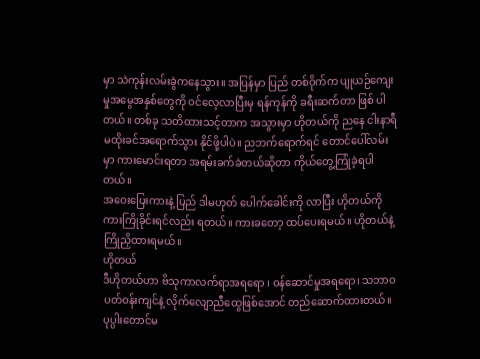မှာ သဲကုန်းလမ်းခွဲကနေသွား။ အပြန်မှာ ပြည် တစ်ဝိုက်က ပျုယဉ်ကျေးမှုအမွေအနှစ်တွေကို ဝင်လေ့လာပြီးမှ ရန်ကုန်ကို ခရီးဆက်တာ ဖြစ် ပါတယ်။ တစ်ခု သတိထားသင့်တာက အသွားမှာ ဟိုတယ်ကို ညနေ ငါးနာရီ မထိုးခင်အရောက်သွား နိုင်ဖို့ပါပဲ။ ညဘက်ရောက်ရင် တောင်ပေါ်လမ်းမှာ ကားမောင်းရတာ အရမ်းခက်ခဲတယ်ဆိုတာ ကိုယ်တွေ့ကြုံခဲ့ရပါတယ်။
အဝေးပြေးကားနဲ့ ပြည် ဒါမဟုတ် ပေါက်ခေါင်းကို လာပြီး ဟိုတယ်ကို ကားကြိုခိုင်းရင်လည်း ရတယ်။ ကားခတော့ ထပ်ပေးရမယ်။ ဟိုတယ်နဲ့ ကြိုညှိထားရမယ်။
ဟိုတယ်
ဒီဟိုတယ်ဟာ ဗိသုကာလက်ရာအရရော ၊ ဝန်ဆောင်မှုအရရော၊ သဘာဝပတ်ဝန်းကျင်နဲ့ လိုက်လျောညီထွေဖြစ်အောင် တည်ဆောက်ထားတယ်။ ပုပ္ပါးတောင်မ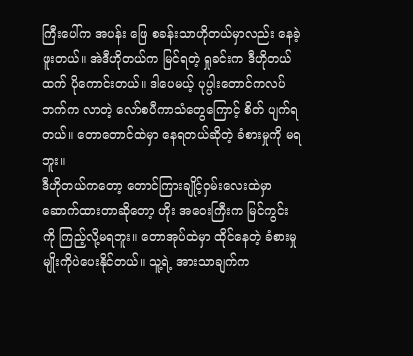ကြီးပေါ်က အပန်း ဖြေ စခန်းသာဟိုတယ်မှာလည်း နေခဲ့ဖူးတယ်။ အဲဒီဟိုတယ်က မြင်ရတဲ့ ရှုခင်းက ဒီဟိုတယ်ထက် ပိုကောင်းတယ်။ ဒါပေမယ့် ပုပ္ပါးတောင်ကလပ်ဘက်က လာတဲ့ လော်စပီကာသံတွေကြောင့် စိတ် ပျက်ရတယ်။ တောတောင်ထဲမှာ နေရတယ်ဆိုတဲ့ ခံစားမှုကို မရဘူး။
ဒီဟိုတယ်ကတော့ တောင်ကြားချိုင့်ဝှမ်းလေးထဲမှာ ဆောက်ထားတာဆိုတော့ ဟိုး အဝေးကြီးက မြင်ကွင်း ကို ကြည့်လို့မရဘူး။ တောအုပ်ထဲမှာ ထိုင်နေတဲ့ ခံစားမှုမျိုးကိုပဲပေးနိုင်တယ်။ သူ့ရဲ့ အားသာချက်က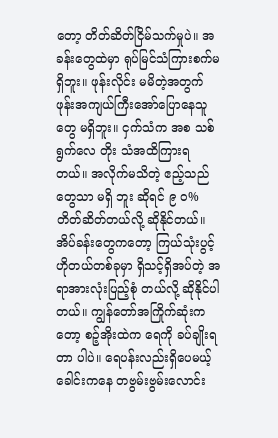တော့ တိတ်ဆိတ်ငြိမ်သက်မှုပဲ။ အခန်းတွေထဲမှာ ရုပ်မြင်သံကြားစက်မရှိဘူး။ ဖုန်းလိုင်း မမိတဲ့အတွက် ဖုန်းအကျယ်ကြီးအော်ပြောနေသူတွေ မရှိဘူး။ ငှက်သံက အစ သစ်ရွက်လေ တိုး သံအထိကြားရတယ်။ အလိုက်မသိတဲ့ ဧည့်သည်တွေသာ မရှိ ဘူး ဆိုရင် ၉ ဝ% တိတ်ဆိတ်တယ်လို့ ဆိုနိုင်တယ်။
အိပ်ခန်းတွေကတော့ ကြယ်သုံးပွင့်ဟိုတယ်တစ်ခုမှာ ရှိသင့်ရှိအပ်တဲ့ အရာအားလုံးပြည့်စုံ တယ်လို့ ဆိုနိုင်ပါတယ်။ ကျွန်တော်အကြိုက်ဆုံးကတော့ စဉ့်အိုးထဲက ရေကို ခပ်ချိုးရတာ ပါပဲ။ ရေပန်းလည်းရှိပေမယ့် ခေါင်းကနေ တဗွမ်းဗွမ်းလောင်း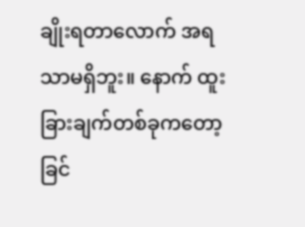ချိုးရတာလောက် အရသာမရှိဘူး။ နောက် ထူးခြားချက်တစ်ခုကတော့ ခြင်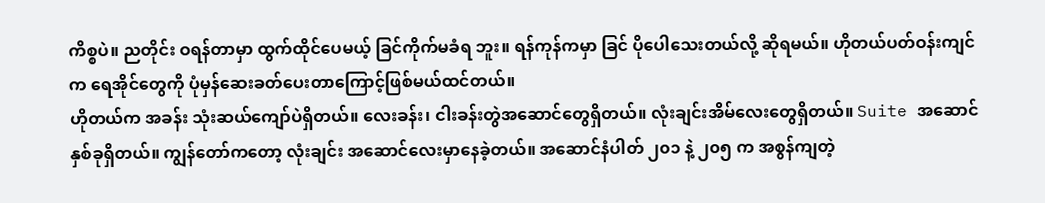ကိစ္စပဲ။ ညတိုင်း ဝရန်တာမှာ ထွက်ထိုင်ပေမယ့် ခြင်ကိုက်မခံရ ဘူး။ ရန်ကုန်ကမှာ ခြင် ပိုပေါသေးတယ်လို့ ဆိုရမယ်။ ဟိုတယ်ပတ်ဝန်းကျင်က ရေအိုင်တွေကို ပုံမှန်ဆေးခတ်ပေးတာကြောင့်ဖြစ်မယ်ထင်တယ်။
ဟိုတယ်က အခန်း သုံးဆယ်ကျော်ပဲရှိတယ်။ လေးခန်း၊ ငါးခန်းတွဲအဆောင်တွေရှိတယ်။ လုံးချင်းအိမ်လေးတွေရှိတယ်။ Suite အဆောင်နှစ်ခုရှိတယ်။ ကျွန်တော်ကတော့ လုံးချင်း အဆောင်လေးမှာနေခဲ့တယ်။ အဆောင်နံပါတ် ၂၀၁ နဲ့ ၂၀၅ က အစွန်ကျတဲ့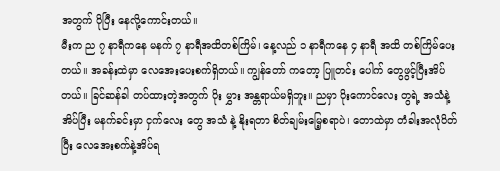အတွက် ပိုပြီး နေလို့ကောင်းတယ်။
မီးက ည ၇ နာရီကနေ မနက် ၇ နာရီအထိတစ်ကြိမ်၊ နေ့လည် ၁ နာရီကနေ ၄ နာရီ အထိ တစ်ကြိမ်ပေးတယ်။ အခန်းထဲမှာ လေအေးပေးစက်ရှိတယ်။ ကျွန်တော် ကတော့ ပြူတင်း ပေါက် တွေဖွင့်ပြီးအိပ်တယ်။ ခြင်ဆန်ခါ တပ်ထားတဲ့အတွက် ပိုး မွှား အန္တရာယ်မရှိဘူး။ ညမှာ ပိုးကောင်လေး တွရဲ့ အသံနဲ့အိပ်ပြီး မနက်ခင်းမှာ ငှက်လေး တွေ အသံ နဲ့ နိုးရတာ စိတ်ချမ်းမြေ့စရာပဲ၊ တောထဲမှာ တံခါးအလုံပိတ်ပြီး လေအေးစက်နဲ့အိပ်ရ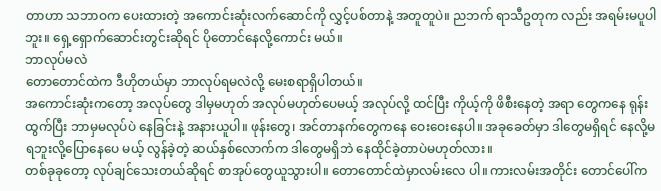တာဟာ သဘာဝက ပေးထားတဲ့ အကောင်းဆုံးလက်ဆောင်ကို လွှင့်ပစ်တာနဲ့ အတူတူပဲ။ ညဘက် ရာသီဥတုက လည်း အရမ်းမပူပါဘူး။ ရှေ့ရှောက်ဆောင်းတွင်းဆိုရင် ပိုတောင်နေလို့ကောင်း မယ်။
ဘာလုပ်မလဲ
တောတောင်ထဲက ဒီဟိုတယ်မှာ ဘာလုပ်ရမလဲလို့ မေးစရာရှိပါတယ်။
အကောင်းဆုံးကတော့ အလုပ်တွေ ဒါမှမဟုတ် အလုပ်မဟုတ်ပေမယ့် အလုပ်လို့ ထင်ပြီး ကိုယ့်ကို ဖိစီးနေတဲ့ အရာ တွေကနေ ရုန်းထွက်ပြီး ဘာမှမလုပ်ပဲ နေခြင်းနဲ့ အနားယူပါ။ ဖုန်းတွေ၊ အင်တာနက်တွေကနေ ဝေးဝေးနေပါ။ အခုခေတ်မှာ ဒါတွေမရှိရင် နေလို့မရဘူးလို့ပြောနေပေ မယ့် လွန်ခဲ့တဲ့ ဆယ်နှစ်လောက်က ဒါတွေမရှိဘဲ နေထိုင်ခဲ့တာပဲမဟုတ်လား။
တစ်ခုခုတော့ လုပ်ချင်သေးတယ်ဆိုရင် စာအုပ်တွေယူသွားပါ။ တောတောင်ထဲမှာလမ်းလေ ပါ။ ကားလမ်းအတိုင်း တောင်ပေါ်က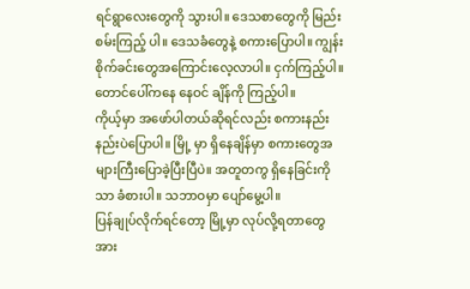ရင်ရွာလေးတွေကို သွားပါ။ ဒေသစာတွေကို မြည်းစမ်းကြည့် ပါ။ ဒေသခံတွေနဲ့ စကားပြောပါ။ ကျွန်းစိုက်ခင်းတွေအကြောင်းလေ့လာပါ။ ငှက်ကြည့်ပါ။ တောင်ပေါ်ကနေ နေဝင် ချိန်ကို ကြည့်ပါ။
ကိုယ့်မှာ အဖော်ပါတယ်ဆိုရင်လည်း စကားနည်းနည်းပဲပြောပါ။ မြို့ မှာ ရှိနေချိန်မှာ စကားတွေအများကြီးပြောခဲ့ပြီးပြီပဲ။ အတူတကွ ရှိနေခြင်းကိုသာ ခံစားပါ။ သဘာဝမှာ ပျော်မွေ့ပါ။
ပြန်ချုပ်လိုက်ရင်တော့ မြို့မှာ လုပ်လို့ရတာတွေ အား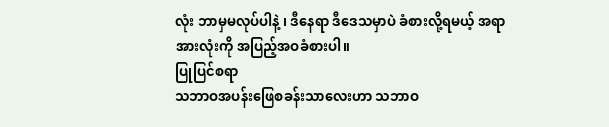လုံး ဘာမှမလုပ်ပါနဲ့ ၊ ဒီနေရာ ဒီဒေသမှာပဲ ခံစားလို့ရမယ့် အရာအားလုံးကို အပြည့်အဝခံစားပါ။
ပြုပြင်စရာ
သဘာဝအပန်းဖြေစခန်းသာလေးဟာ သဘာဝ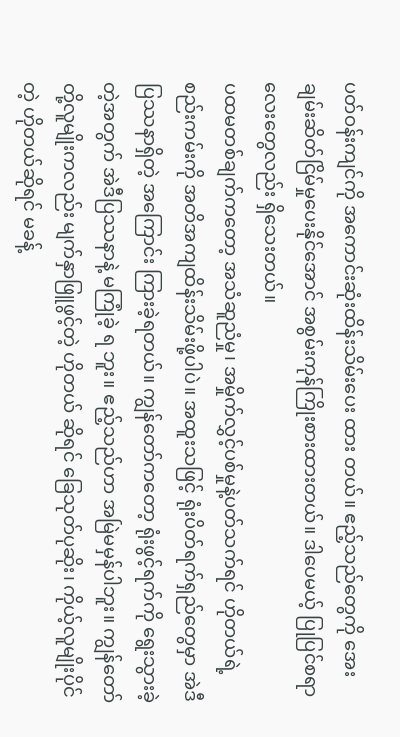ပတ်ဝန်းကျင်ကို အကောင်းဆုံးထိန်းသိမ်းပေး ထား တယ်။ ဧည့်သည်တွေကို အေးချမ်းဆိတ်ငြိမ်မှုပေးနိုင်အောင် အစွမ်းကုန်ကြိုးစားထားတယ်။ ဒါပေမယ့် ပြုပြင်စရာလေးတွေလည်း ရှိသေးတယ်။
ပထမတစ်ချက်ကတော့ အသံဆူညံမှု၊ အမှိုက်လွှင့်ပစ်မှုနဲ့ပတ်သက်ရင် ဟိုတယ်ရဲ့ စည်းကမ်းကို အတိအကျထိန်းသိမ်းဖို့ပါပဲ။ အထူးသဖြင့် ရုံးပိတ်ရက်ရှည်တွေမှာ အဲဒီ ပြဿနာရှိတဲ့ အကြောင်း ကြားခဲ့ရတယ်။ ကျွန်တော်ကတော့ ရုံးဖွင့်ရက်ကို ရွေးသွားခဲ့တဲ့အတွက် အဲဒီပြဿနာနဲ့ မကြုံခဲ့ ရ ဘူး။ ဧည့်သည်ဟာ အမြဲမမှန်ပါဘူး။ ကျွန်တော်တို့လူမျိုးကလည်း မျက်နှာဖြူဖွင့်တဲ့ ဟိုတယ် ဆိုရင် ခြေသုတ်ပုဆိုး၊ ကိုယ့်လူမျိုးပိုင်တဲ့ ဟိုတယ်ဆိုရင် မခန့်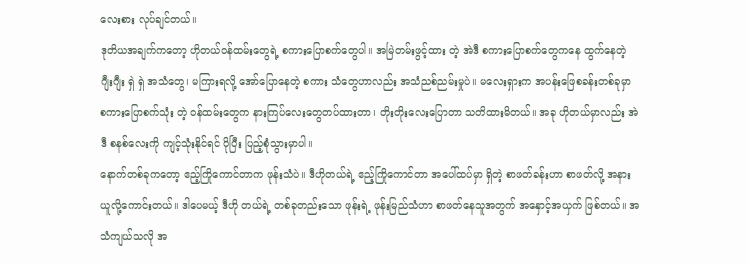လေးစား လုပ်ချင်တယ်။
ဒုတိယအချက်ကတော့ ဟိုတယ်ဝန်ထမ်းတွေရဲ့ စကားပြောစက်တွေပါ။ အမြဲတမ်းဖွင့်ထား တဲ့ အဲဒီ စကားပြောစက်တွေကနေ ထွက်နေတဲ့ ဂျီးဂျီး ရှဲ ရှဲ အသံတွေ၊ မကြားရလို့ အော်ပြောနေတဲ့ စကား သံတွေဟာလည်း အသံညစ်ညမ်းမှုပဲ။ မလေးရှားက အပန်းဖြေစခန်းတစ်ခုမှာ စကားပြောစက်သုံး တဲ့ ဝန်ထမ်းတွေက နားကြပ်လေးတွေတပ်ထားတာ၊ တိုးတိုးလေးပြောတာ သတိထားမိတယ်။ အခု ဟိုတယ်မှာလည်း အဲဒီ စနစ်လေးကို ကျင့်သုံးနိုင်ရင် ပိုပြီး ပြည့်စုံသွားမှာပါ။
နောက်တစ်ခုကတော့ ဧည့်ကြိုကောင်တာက ဖုန်းသံပဲ။ ဒီဟိုတယ်ရဲ့ ဧည့်ကြိုကောင်တာ အပေါ်ထပ်မှာ ရှိတဲ့ စာဖတ်ခန်းဟာ စာဖတ်လို့ အနားယူလို့ကောင်းတယ်။ ဒါပေမယ့် ဒီဟို တယ်ရဲ့ တစ်ခုတည်းသော ဖုန်းရဲ့ ဖုန်းမြည်သံဟာ စာဖတ်နေသူအတွက် အနှောင့်အယှက် ဖြစ်တယ်။ အသံကျယ်သလို အ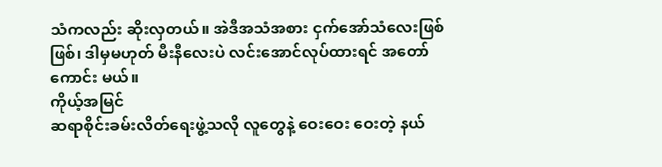သံကလည်း ဆိုးလှတယ်။ အဲဒီအသံအစား ငှက်အော်သံလေးဖြစ်ဖြစ်၊ ဒါမှမဟုတ် မီးနီလေးပဲ လင်းအောင်လုပ်ထားရင် အတော် ကောင်း မယ်။
ကိုယ့်အမြင်
ဆရာစိုင်းခမ်းလိတ်ရေးဖွဲ့သလို လူတွေနဲ့ ဝေးဝေး ဝေးတဲ့ နယ်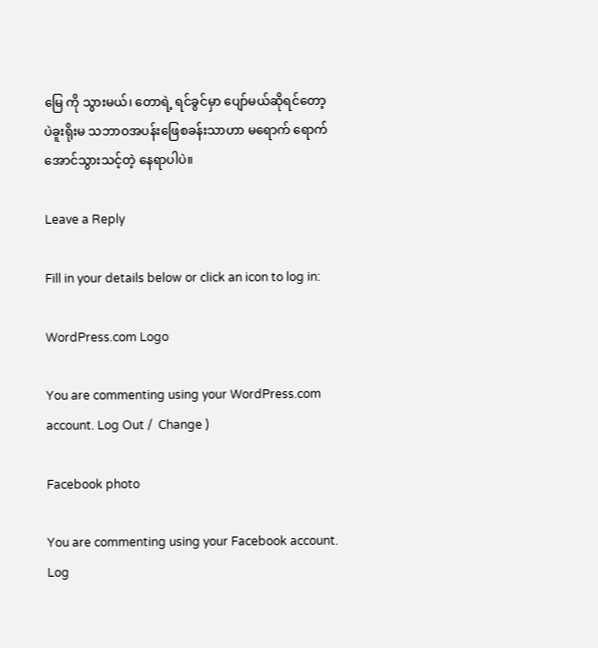မြေ ကို သွားမယ်၊ တောရဲ့ ရင်ခွင်မှာ ပျော်မယ်ဆိုရင်တော့ ပဲခူးရိုးမ သဘာဝအပန်းဖြေစခန်းသာဟာ မရောက် ရောက် အောင်သွားသင့်တဲ့ နေရာပါပဲ။

Leave a Reply

Fill in your details below or click an icon to log in:

WordPress.com Logo

You are commenting using your WordPress.com account. Log Out /  Change )

Facebook photo

You are commenting using your Facebook account. Log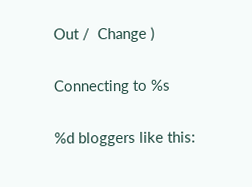Out /  Change )

Connecting to %s

%d bloggers like this: